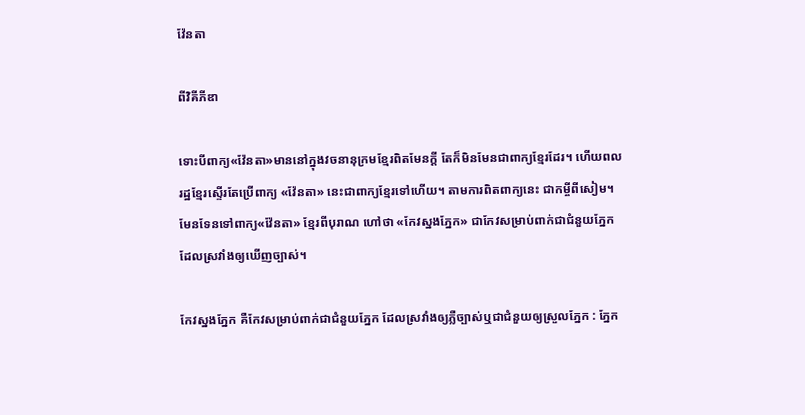វ៉ែនតា

ពីវិគីភីឌា

ទោះបីពាក្យ«វ៉ែនតា»មាននៅក្នុងវចនានុក្រមខ្មែរពិតមែនក្តី តែក៏មិនមែនជាពាក្យខ្មែរដែរ។ ហើយពលរដ្ឋខ្មែរស្ទើរតែប្រើពាក្យ «វ៉ែនតា» នេះជាពាក្យខ្មែរទៅហើយ។ តាមការពិតពាក្យនេះ ជាកម្ចីពីសៀម។ មែនទែនទៅពាក្យ«វ៉ែនតា» ខ្មែរពីបុរាណ ហៅថា «កែវស្នងភ្នែក» ជាកែវសម្រាប់ពាក់ជាជំនួយភ្នែក ដែលស្រវាំងឲ្យឃើញច្បាស់។

កែវស្នងភ្នែក គឺកែវសម្រាប់ពាក់ជាជំនួយភ្នែក ដែលស្រវាំងឲ្យភ្លឺច្បាស់ឬជាជំនួយឲ្យស្រួលភ្នែក : ភ្នែក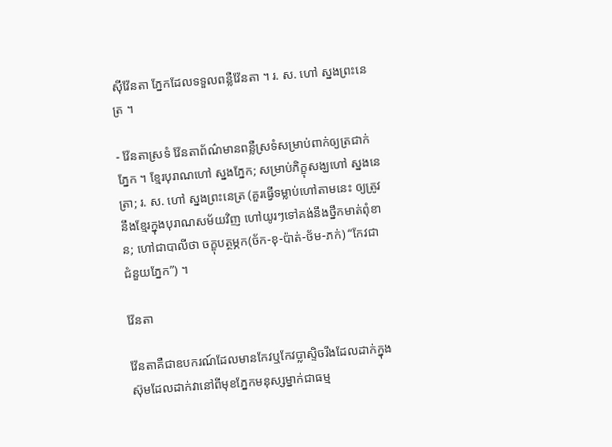ស៊ីវ៉ែនតា ភ្នែកដែលទទួលពន្លឺវ៉ែនតា ។ រ. ស. ហៅ ស្នងព្រះនេត្រ ។

- វ៉ែនតាស្រទំ វ៉ែនតាព័ណ៌មានពន្លឺស្រទំសម្រាប់ពាក់ឲ្យត្រជាក់ភ្នែក ។ ខ្មែរបុរាណហៅ ស្នងភ្នែក; សម្រាប់ភិក្ខុសង្ឃហៅ ស្នងនេត្រា; រ. ស. ហៅ ស្នងព្រះនេត្រ (គួរធ្វើទម្លាប់ហៅតាមនេះ ឲ្យត្រូវនឹងខ្មែរក្នុងបុរាណសម័យវិញ ហៅយូរៗទៅគង់នឹងថ្នឹកមាត់ពុំខាន; ហៅជាបាលីថា ចក្ខុបត្ថម្ភក(ច័ក-ខុ-ប៉ាត់-ថ័ម-ភក់) “កែវជាជំនួយភ្នែក”) ។

វ៉ែនតា

វ៉ែនតាគឺជាឧបករណ៍ដែលមានកែវឬកែវប្លាស្ទិចរឹងដែលដាក់ក្នុងស៊ុមដែលដាក់វានៅពីមុខភ្នែកមនុស្សម្នាក់ជាធម្ម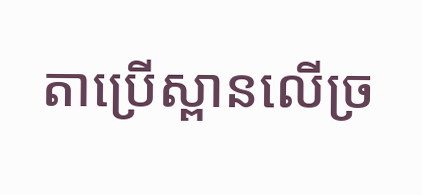តាប្រើស្ពានលើច្រ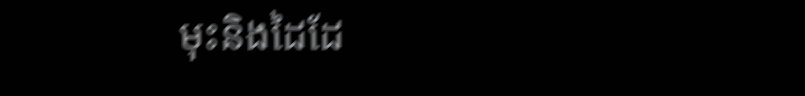មុះនិងដៃដែ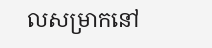លសម្រាកនៅ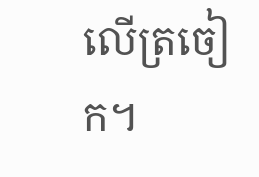លើត្រចៀក។